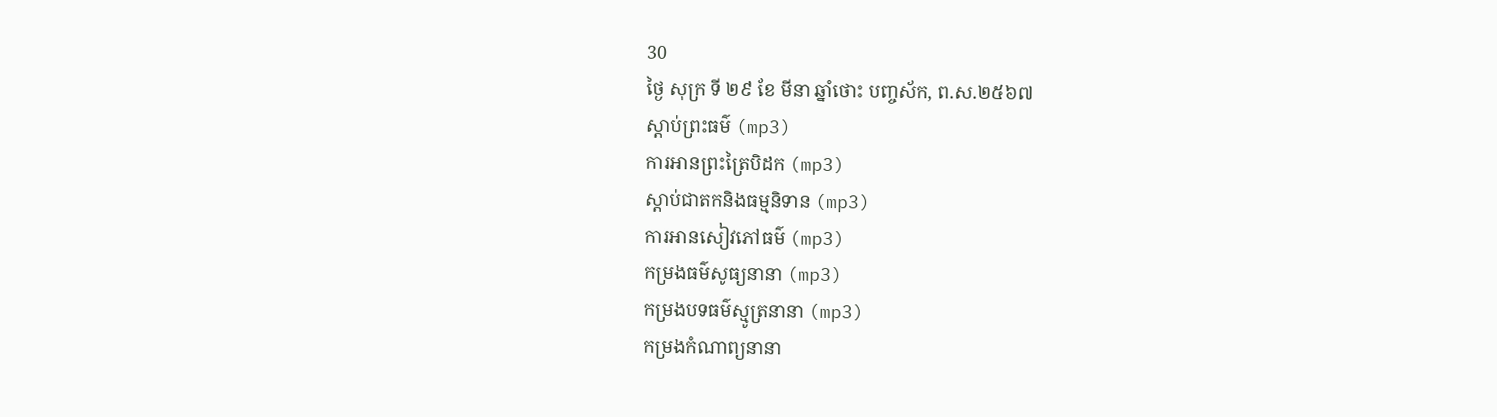30
ថ្ងៃ សុក្រ ទី ២៩ ខែ មីនា ឆ្នាំថោះ បញ្ចស័ក, ព.ស.២៥៦៧
ស្តាប់ព្រះធម៌ (mp3)
ការអានព្រះត្រៃបិដក (mp3)
ស្តាប់ជាតកនិងធម្មនិទាន (mp3)
ការអានសៀវភៅធម៌ (mp3)
កម្រងធម៌សូធ្យនានា (mp3)
កម្រងបទធម៌ស្មូត្រនានា (mp3)
កម្រងកំណាព្យនានា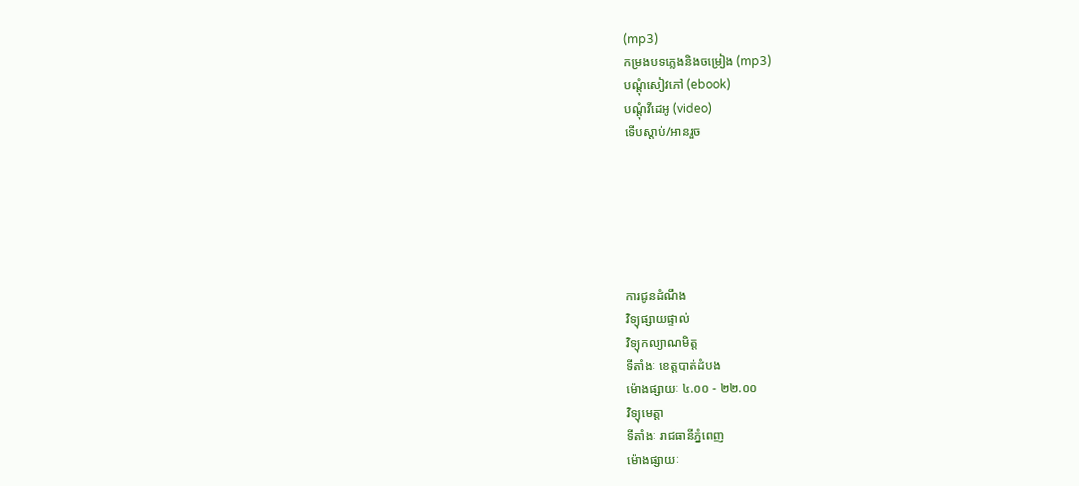(mp3)
កម្រងបទភ្លេងនិងចម្រៀង (mp3)
បណ្តុំសៀវភៅ (ebook)
បណ្តុំវីដេអូ (video)
ទើបស្តាប់/អានរួច






ការជូនដំណឹង
វិទ្យុផ្សាយផ្ទាល់
វិទ្យុកល្យាណមិត្ត
ទីតាំងៈ ខេត្តបាត់ដំបង
ម៉ោងផ្សាយៈ ៤.០០ - ២២.០០
វិទ្យុមេត្តា
ទីតាំងៈ រាជធានីភ្នំពេញ
ម៉ោងផ្សាយៈ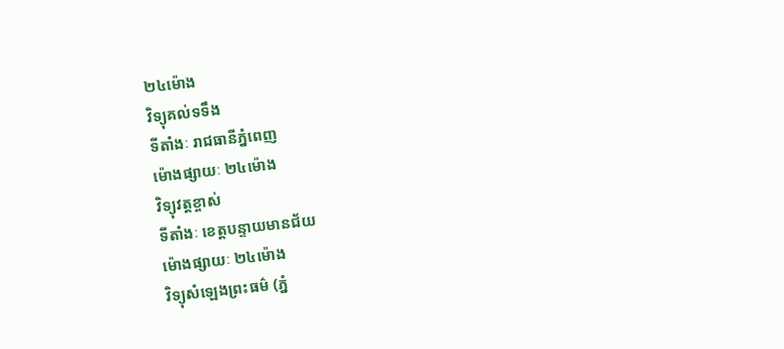២៤ម៉ោង
វិទ្យុគល់ទទឹង
ទីតាំងៈ រាជធានីភ្នំពេញ
ម៉ោងផ្សាយៈ ២៤ម៉ោង
វិទ្យុវត្តខ្ចាស់
ទីតាំងៈ ខេត្តបន្ទាយមានជ័យ
ម៉ោងផ្សាយៈ ២៤ម៉ោង
វិទ្យុសំឡេងព្រះធម៌ (ភ្នំ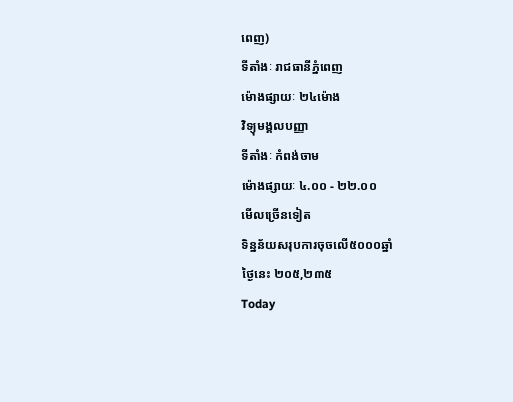ពេញ)
ទីតាំងៈ រាជធានីភ្នំពេញ
ម៉ោងផ្សាយៈ ២៤ម៉ោង
វិទ្យុមង្គលបញ្ញា
ទីតាំងៈ កំពង់ចាម
ម៉ោងផ្សាយៈ ៤.០០ - ២២.០០
មើលច្រើនទៀត
ទិន្នន័យសរុបការចុចលើ៥០០០ឆ្នាំ
ថ្ងៃនេះ ២០៥,២៣៥
Today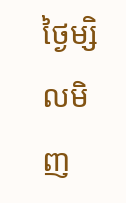ថ្ងៃម្សិលមិញ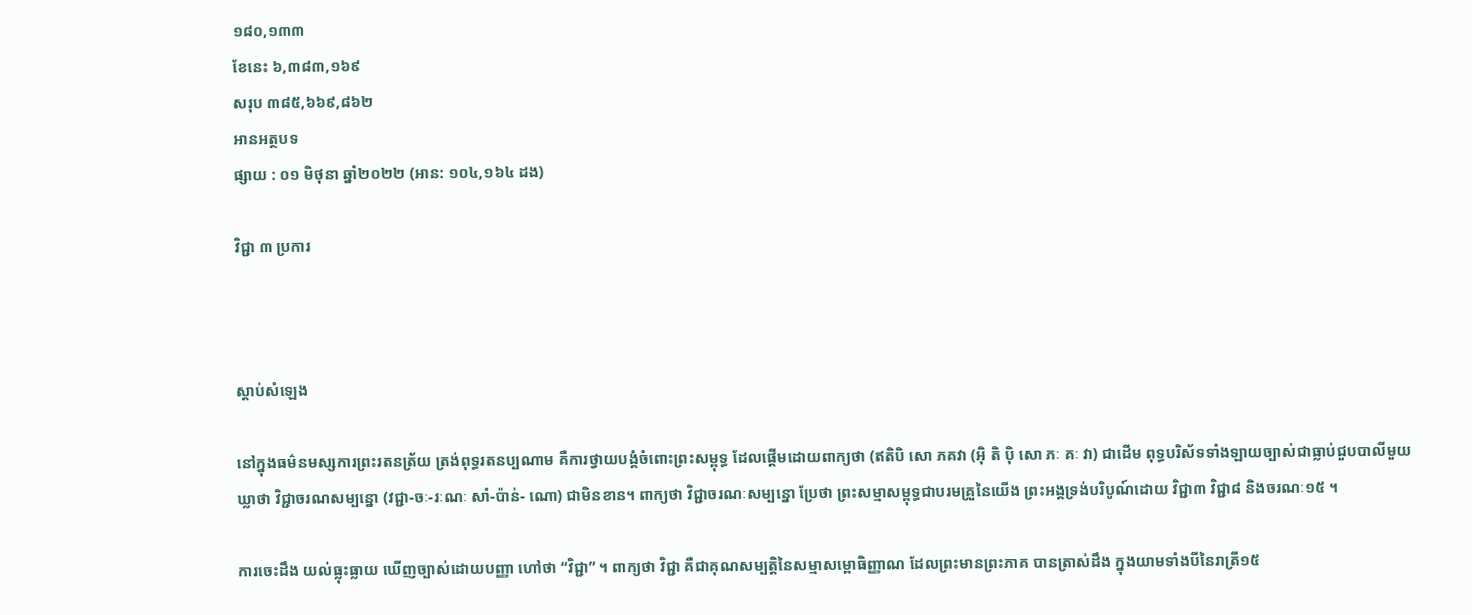១៨០,១៣៣
ខែនេះ ៦,៣៨៣,១៦៩
សរុប ៣៨៥,៦៦៩,៨៦២
អានអត្ថបទ
ផ្សាយ : ០១ មិថុនា ឆ្នាំ២០២២ (អាន: ១០៤,១៦៤ ដង)

វិជ្ជា ៣ ប្រការ



ស្តាប់សំឡេង

នៅក្នុងធម៌នមស្សការព្រះរតនត្រ័យ ត្រង់ពុទ្ធរតនប្បណាម គឺការថ្វាយបង្គំចំពោះព្រះសម្ពុទ្ធ ដែលផ្តើមដោយពាក្យថា (ឥតិបិ សោ ភគវា (អ៊ិ តិ ប៉ិ សោ ភៈ គៈ វា) ជាដើម ពុទ្ធបរិស័ទទាំងឡាយច្បាស់ជាធ្លាប់ជួបបាលីមួយឃ្លាថា វិជ្ជាចរណសម្បន្នោ (វជ្ជា-ចៈ-រៈណៈ សាំ-ប៉ាន់- ណោ) ជាមិនខាន។ ពាក្យថា វិជ្ជាចរណៈសម្បន្នោ ប្រែថា ព្រះសម្មាសម្ពុទ្ធជាបរមគ្រួនៃយើង ព្រះអង្គទ្រង់បរិបូណ៍ដោយ វិជ្ជា៣ វិជ្ជា៨ និងចរណៈ១៥ ។

ការចេះដឹង យល់ធ្លុះធ្លាយ ឃើញច្បាស់ដោយបញ្ញា ហៅថា “វិជ្ជា” ។ ពាក្យថា វិជ្ជា គឺជាគុណសម្បត្តិនៃសម្មាសម្ពោធិញ្ញាណ ដែលព្រះមានព្រះភាគ បានត្រាស់ដឹង ក្នុងយាមទាំងបីនៃរាត្រី១៥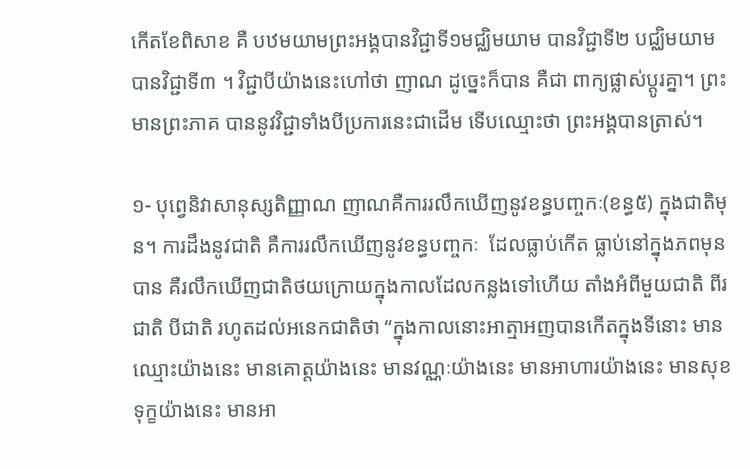កើតខែពិសាខ គឺ បឋមយាមព្រះអង្គបានវិជ្ជាទី១មជ្ឈិមយាម បានវិជ្ជាទី២ បជ្ឈិមយាម បានវិជ្ជាទី៣ ។ វិជ្ជាបីយ៉ាងនេះហៅថា ញាណ ដូច្នេះក៏បាន គឺជា ពាក្យផ្លាស់ប្តូរគ្នា។ ព្រះមានព្រះភាគ បាននូវវិជ្ជាទាំងបីប្រការនេះជាដើម ទើបឈ្មោះថា ព្រះអង្គបានត្រាស់។

១- បុព្វេនិវាសានុស្សតិញ្ញាណ ញាណគឺការរលឹកឃើញនូវខន្ធបញ្ចកៈ(ខន្ធ៥) ក្នុងជាតិមុន។ ការដឹងនូវជាតិ គឺការរលឹកឃើញនូវខន្ធបញ្ចកៈ  ដែលធ្លាប់កើត ធ្លាប់នៅក្នុងភពមុន បាន គឺរលឹកឃើញជាតិថយក្រោយក្នុងកាលដែលកន្លងទៅហើយ តាំងអំពីមួយជាតិ ពីរជាតិ បីជាតិ រហូតដល់អនេកជាតិថា “ក្នុងកាលនោះអាត្មាអញបានកើតក្នុងទីនោះ មានឈ្មោះយ៉ាងនេះ មានគោត្តយ៉ាងនេះ មានវណ្ណៈយ៉ាងនេះ មានអាហារយ៉ាងនេះ មានសុខទុក្ខយ៉ាងនេះ មានអា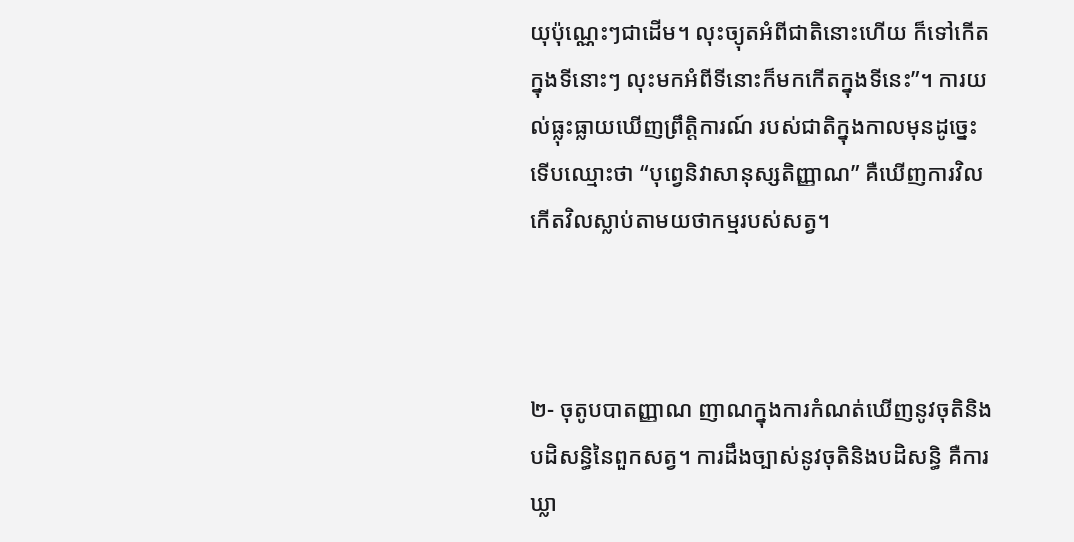យុប៉ុណ្ណេះៗជាដើម។ លុះច្យុតអំពីជាតិនោះហើយ ក៏ទៅកើតក្នុងទីនោះៗ លុះមកអំពីទីនោះក៏មកកើតក្នុងទីនេះ”។ ការយល់ធ្លុះធ្លាយឃើញព្រឹត្តិការណ៍ របស់ជាតិក្នុងកាលមុនដូច្នេះ ទើបឈ្មោះថា “បុព្វេនិវាសានុស្សតិញ្ញាណ” គឺឃើញការវិល កើតវិលស្លាប់តាមយថាកម្មរបស់សត្វ។



២- ចុតូបបាតញ្ញាណ ញាណក្នុងការកំណត់ឃើញនូវចុតិនិងបដិសន្ធិនៃពួកសត្វ។ ការដឹងច្បាស់នូវចុតិនិងបដិសន្ធិ គឺការឃ្លា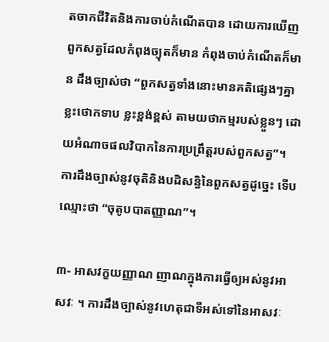តចាកជីវិតនិងការចាប់កំណើតបាន ដោយការឃើញពួកសត្វដែលកំពុងច្យុតក៏មាន កំពុងចាប់កំណើតក៏មាន ដឹងច្បាស់ថា “ពួកសត្វទាំងនោះមានគតិផ្សេងៗគ្នា ខ្លះថោកទាប ខ្លះខ្ពង់ខ្ពស់ តាមយថាកម្មរបស់ខ្លួនៗ ដោយអំណាចផលវិបាកនៃការប្រព្រឹត្តរបស់ពួកសត្វ”។ ការដឹងច្បាស់នូវចុតិនិងបដិសន្ធិនៃពួកសត្វដូច្នេះ ទើបឈ្មោះថា “ចុតូបបាតញ្ញាណ”។

៣- អាសវក្ខយញ្ញាណ ញាណក្នុងការធ្វើឲ្យអស់នូវអាសវៈ ។ ការដឹងច្បាស់នូវហេតុជាទីអស់ទៅនៃអាសវៈ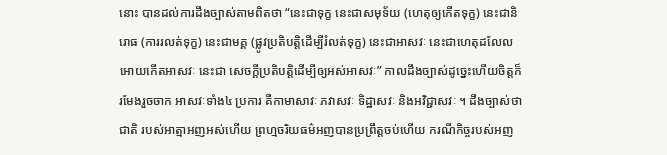នោះ បានដល់ការដឹងច្បាស់តាមពិតថា “នេះជាទុក្ខ នេះជាសមុទ័យ (ហេតុឲ្យកើតទុក្ខ) នេះជានិរោធ (ការរលត់ទុក្ខ) នេះជាមគ្គ (ផ្លូវប្រតិបត្តិដើម្បីរំលត់ទុក្ខ) នេះជាអាសវៈ នេះជាហេតុដលែលអោយកើតអាសវៈ នេះជា សេចក្តីប្រតិបត្តិដើម្បីឲ្យអស់អាសវៈ” កាលដឹងច្បាស់ដូច្នេះហើយចិត្តក៏រមែងរួចចាក អាសវៈទាំង៤ ប្រការ គឺកាមាសាវៈ ភវាសវៈ ទិដ្ឋាសវៈ និងអវិជ្ជាសវៈ ។ ដឹងច្បាស់ថាជាតិ របស់អាត្មាអញអស់ហើយ ព្រហ្មចរិយធម៌អញបានប្រព្រឹត្តចប់ហើយ ករណីកិច្ចរបស់អញ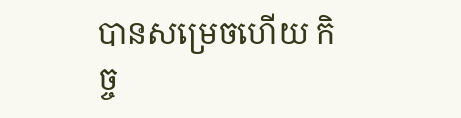បានសម្រេចហើយ កិច្ច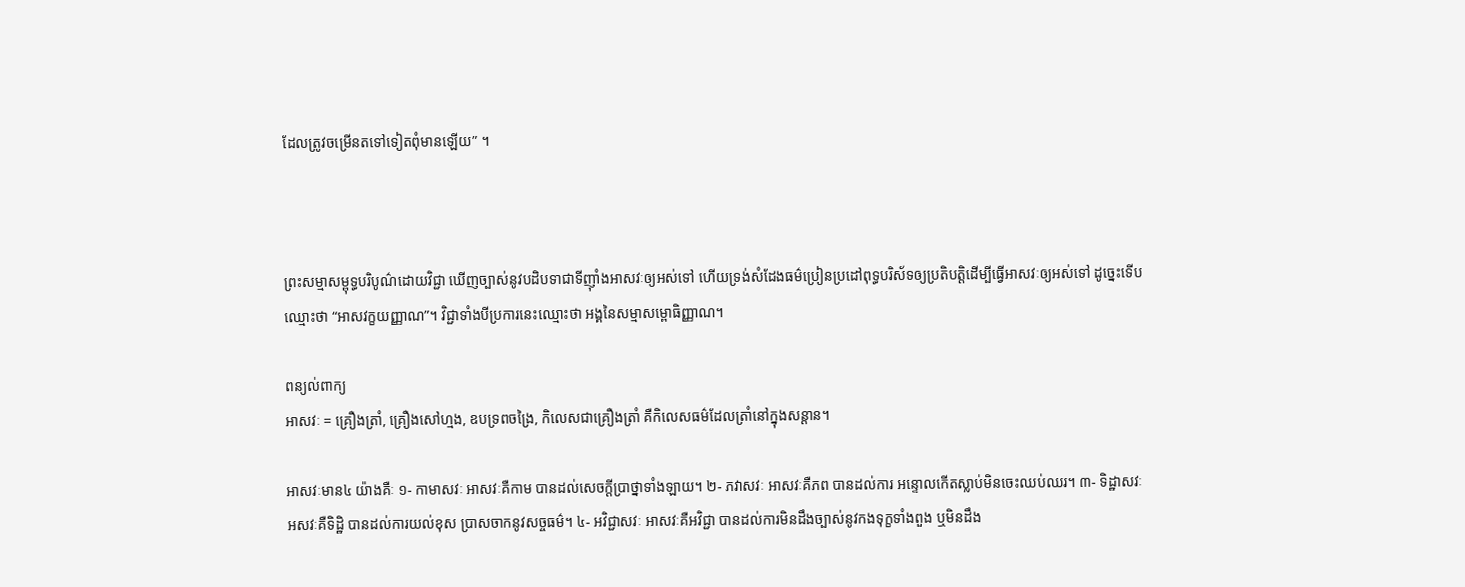ដែលត្រូវចម្រើនតទៅទៀតពុំមានឡើយ” ។



ព្រះសម្មាសម្ពុទ្ធបរិបូណ៌ដោយវិជ្ជា ឃើញច្បាស់នូវបដិបទាជាទីញ៉ាំងអាសវៈឲ្យអស់ទៅ ហើយទ្រង់សំដែងធម៌ប្រៀនប្រដៅពុទ្ធបរិស័ទឲ្យប្រតិបត្តិដើម្បីធ្វើអាសវៈឲ្យអស់ទៅ ដូច្នេះទើបឈ្មោះថា “អាសវក្ខយញ្ញាណ”។ វិជ្ជាទាំងបីប្រការនេះឈ្មោះថា អង្គនៃសម្មាសម្ពោធិញ្ញាណ។

ពន្យល់ពាក្យ
អាសវៈ = គ្រឿងត្រាំ, គ្រឿងសៅហ្មង, ឧបទ្រពចង្រៃ, កិលេសជាគ្រឿងត្រាំ គឺកិលេសធម៌ដែលត្រាំនៅក្នុងសន្តាន។

អាសវៈមាន៤ យ៉ាងគឺៈ ១- កាមាសវៈ អាសវៈគឺកាម បានដល់សេចក្តីប្រាថ្នាទាំងឡាយ។ ២- ភវាសវៈ អាសវៈគឺភព បានដល់ការ អន្ទោលកើតស្លាប់មិនចេះឈប់ឈរ។ ៣- ទិដ្ឋាសវៈ អសវៈគឺទិដ្ឋិ បានដល់ការយល់ខុស ប្រាសចាកនូវសច្ចធម៌។ ៤- អវិជ្ជាសវៈ អាសវៈគឺអវិជ្ជា បានដល់ការមិនដឹងច្បាស់នូវកងទុក្ខទាំងពួង ឬមិនដឹង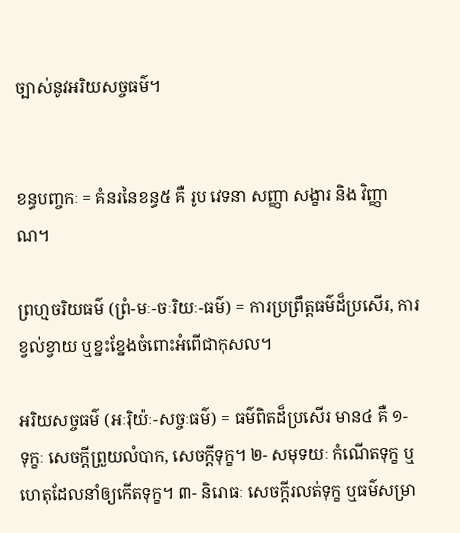ច្បាស់នូវអរិយសច្ចធម៌។


ខន្ធបញ្ចកៈ = គំនរនៃខន្ធ៥ គឺ រូប វេទនា សញ្ញា សង្ខារ និង វិញ្ញាណ។

ព្រហ្មចរិយធម៌ (ព្រំ-មៈ-ចៈរិយៈ-ធម៌) = ការប្រព្រឹត្តធម៌ដ៏ប្រសើរ, ការខ្វល់ខ្វាយ ឬខ្នះខ្នែងចំពោះអំពើជាកុសល។

អរិយសច្ចធម៌ (អៈរ៉ិយ៉ៈ-សច្ចៈធម៌) = ធម៌ពិតដ៏ប្រសើរ មាន៤ គឺ ១- ទុក្ខៈ សេចក្តីព្រួយលំបាក, សេចក្តីទុក្ខ។ ២- សមុទយៈ កំណើតទុក្ខ ឬហេតុដែលនាំឲ្យកើតទុក្ខ។ ៣- និរោធៈ សេចក្តីរលត់ទុក្ខ ឬធម៌សម្រា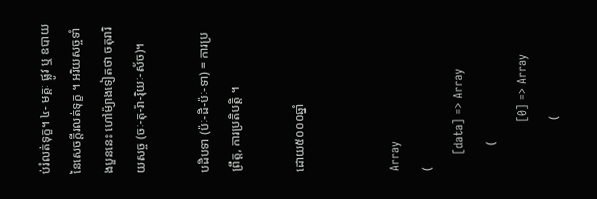ប់រំលត់ទុក្ខ។ ៤- មគ្គៈ ផ្លូវ ឬ ឧបាយនៃសេចក្តីរលត់ទុក្ខ ។ អរិយសច្ចទាំងបួននេះ ហៅម៉្យាងទៀតថា ចតុរារិយសច្ច (ចៈ-តុ-រ៉ា-រ៉ិយៈ-ស័ច)។

បដិបទា (ប៉ៈ-ដិ-ប៉ៈ-ទា) = ការប្រព្រឹត្ត, ការប្រតិបត្តិ ។

ដោយ៥០០០ឆ្នាំ


Array
(
    [data] => Array
        (
            [0] => Array
                (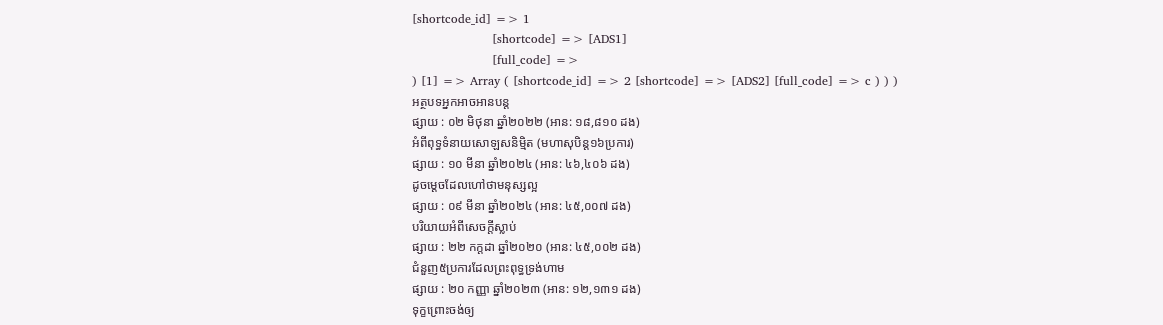[shortcode_id] => 1
                    [shortcode] => [ADS1]
                    [full_code] =>
) [1] => Array ( [shortcode_id] => 2 [shortcode] => [ADS2] [full_code] => c ) ) )
អត្ថបទអ្នកអាចអានបន្ត
ផ្សាយ : ០២ មិថុនា ឆ្នាំ២០២២ (អាន: ១៨,៨១០ ដង)
អំពីពុទ្ធទំនាយសោឡសនិម្មិត (មហាសុបិន្ត១៦ប្រការ)
ផ្សាយ : ១០ មីនា ឆ្នាំ២០២៤ (អាន: ៤៦,៤០៦ ដង)
ដូចម្ដេចដែលហៅថាមនុស្សល្អ
ផ្សាយ : ០៩ មីនា ឆ្នាំ២០២៤ (អាន: ៤៥,០០៧ ដង)
បរិយាយអំពីសេចក្តីស្លាប់
ផ្សាយ : ២២ កក្តដា ឆ្នាំ២០២០ (អាន: ៤៥,០០២ ដង)
ជំនួញ៥ប្រការដែលព្រះពុទ្ធទ្រង់ហាម
ផ្សាយ : ២០ កញ្ញា ឆ្នាំ២០២៣ (អាន: ១២,១៣១ ដង)
ទុក្ខព្រោះចង់ឲ្យ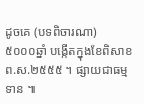ដូចគេ (បទពិចារណា)
៥០០០ឆ្នាំ បង្កើតក្នុងខែពិសាខ ព.ស.២៥៥៥ ។ ផ្សាយជាធម្មទាន ៕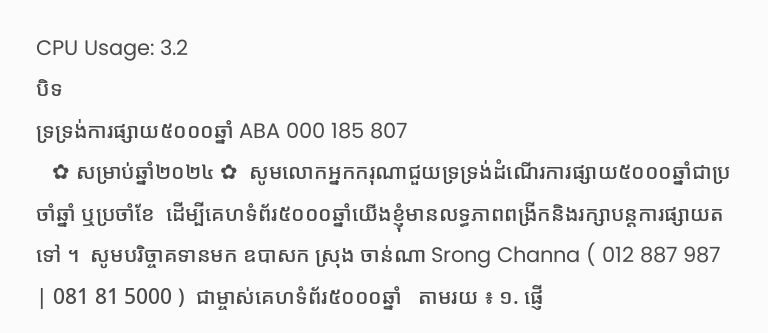CPU Usage: 3.2
បិទ
ទ្រទ្រង់ការផ្សាយ៥០០០ឆ្នាំ ABA 000 185 807
   ✿ សម្រាប់ឆ្នាំ២០២៤ ✿  សូមលោកអ្នកករុណាជួយទ្រទ្រង់ដំណើរការផ្សាយ៥០០០ឆ្នាំជាប្រចាំឆ្នាំ ឬប្រចាំខែ  ដើម្បីគេហទំព័រ៥០០០ឆ្នាំយើងខ្ញុំមានលទ្ធភាពពង្រីកនិងរក្សាបន្តការផ្សាយតទៅ ។  សូមបរិច្ចាគទានមក ឧបាសក ស្រុង ចាន់ណា Srong Channa ( 012 887 987 | 081 81 5000 )  ជាម្ចាស់គេហទំព័រ៥០០០ឆ្នាំ   តាមរយ ៖ ១. ផ្ញើ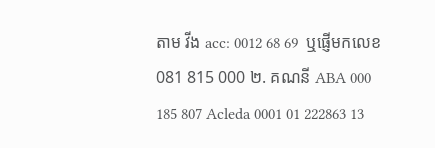តាម វីង acc: 0012 68 69  ឬផ្ញើមកលេខ 081 815 000 ២. គណនី ABA 000 185 807 Acleda 0001 01 222863 13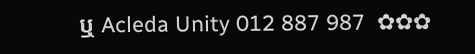ឬ Acleda Unity 012 887 987  ✿✿✿